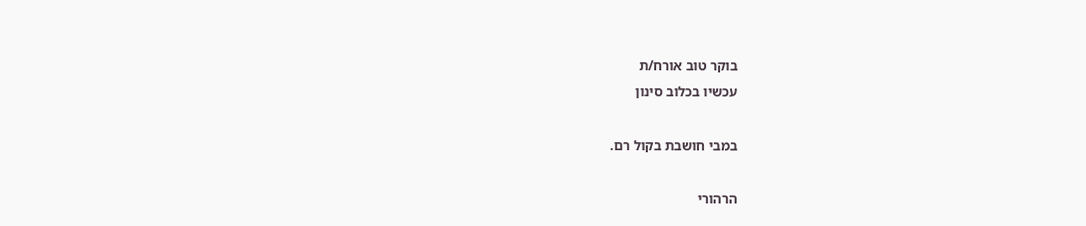בוקר טוב אורח/ת
עכשיו בכלוב סינון

במבי חושבת בקול רם.

הרהורי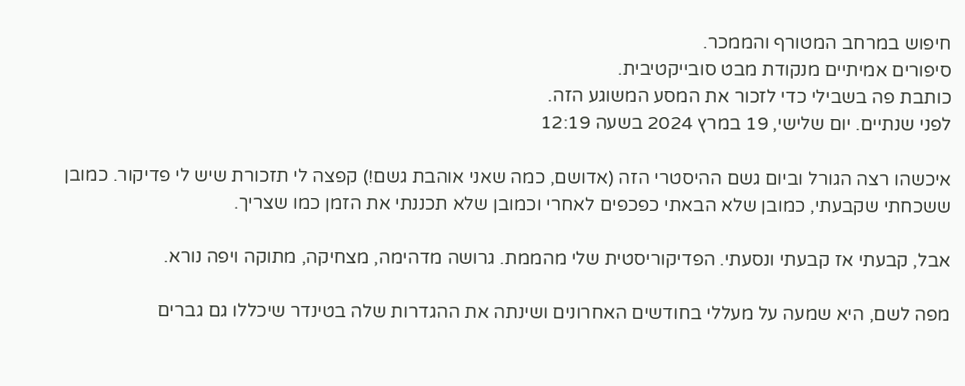חיפוש במרחב המטורף והממכר.
סיפורים אמיתיים מנקודת מבט סובייקטיבית.
כותבת פה בשבילי כדי לזכור את המסע המשוגע הזה.
לפני שנתיים. יום שלישי, 19 במרץ 2024 בשעה 12:19

איכשהו רצה הגורל וביום גשם ההיסטרי הזה (אדושם, כמה שאני אוהבת גשם!) קפצה לי תזכורת שיש לי פדיקור. כמובן ששכחתי שקבעתי, כמובן שלא הבאתי כפכפים לאחרי וכמובן שלא תכננתי את הזמן כמו שצריך.

אבל, קבעתי אז קבעתי ונסעתי. הפדיקוריסטית שלי מהממת. גרושה מדהימה, מצחיקה, מתוקה ויפה נורא.

מפה לשם, היא שמעה על מעללי בחודשים האחרונים ושינתה את ההגדרות שלה בטינדר שיכללו גם גברים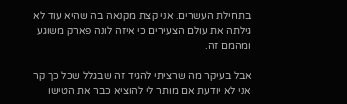בתחילת העשרים. אני קצת מקנאה בה שהיא עוד לא גילתה את עולם הצעירים כי איזה לונה פארק משוגע ומהמם זה.

אבל בעיקר מה שרציתי להגיד זה שבגלל שכל כך קר אני לא יודעת אם מותר לי להוציא כבר את הטישו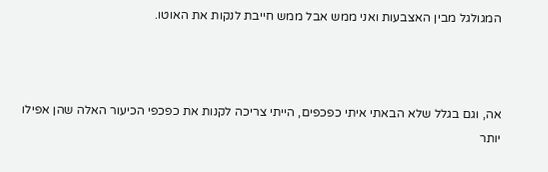המגולגל מבין האצבעות ואני ממש אבל ממש חייבת לנקות את האוטו.



אה, וגם בגלל שלא הבאתי איתי כפכפים, הייתי צריכה לקנות את כפכפי הכיעור האלה שהן אפילו יותר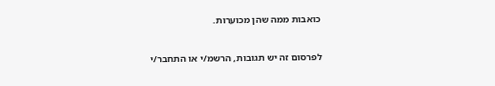כואבות ממה שהן מכוערות.

לפרסום זה יש תגובות, הרשמ/י או התחבר/י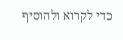כדי לקרוא ולהוסיף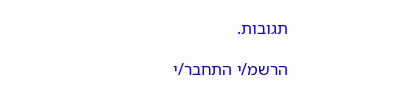תגובות.

הרשמ/י התחבר/י